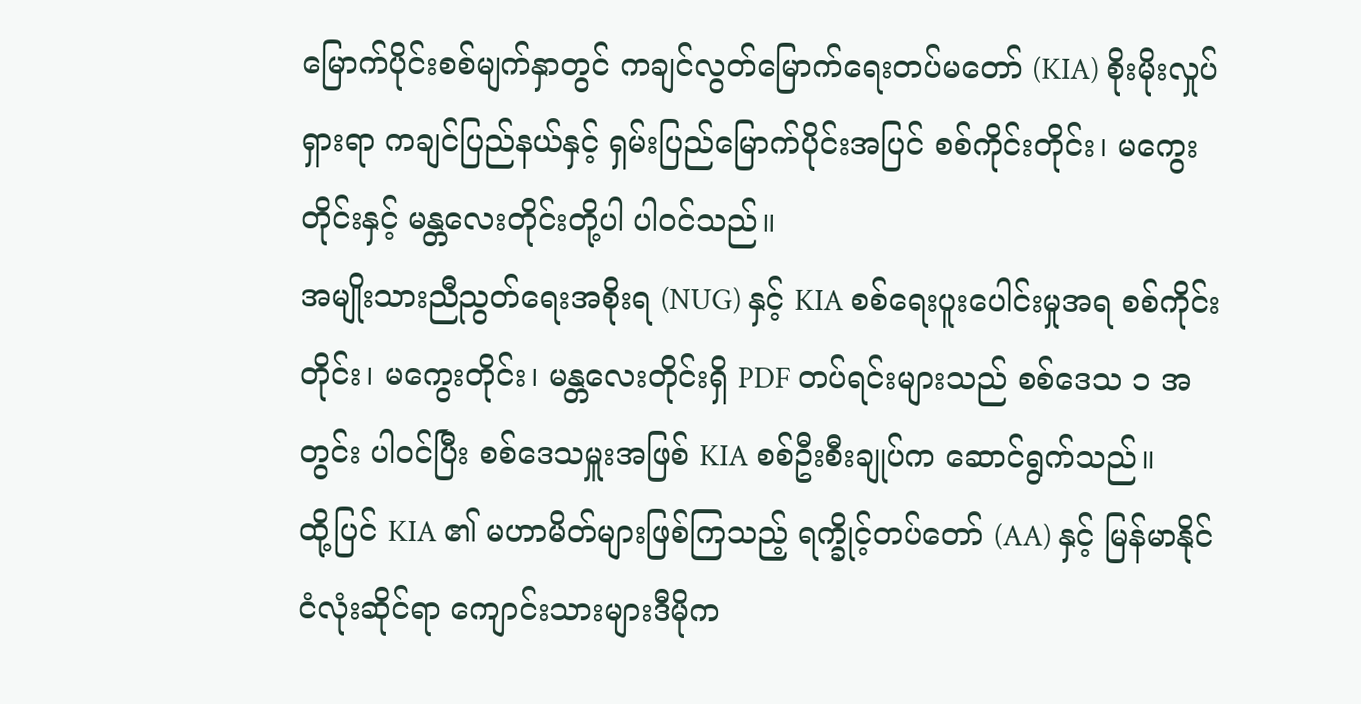မြောက်ပိုင်းစစ်မျက်နှာတွင် ကချင်လွတ်မြောက်ရေးတပ်မတော် (KIA) စိုးမိုးလှုပ်ရှားရာ ကချင်ပြည်နယ်နှင့် ရှမ်းပြည်မြောက်ပိုင်းအပြင် စစ်ကိုင်းတိုင်း၊ မကွေးတိုင်းနှင့် မန္တလေးတိုင်းတို့ပါ ပါဝင်သည်။
အမျိုးသားညီညွတ်ရေးအစိုးရ (NUG) နှင့် KIA စစ်ရေးပူးပေါင်းမှုအရ စစ်ကိုင်းတိုင်း၊ မကွေးတိုင်း၊ မန္တလေးတိုင်းရှိ PDF တပ်ရင်းများသည် စစ်ဒေသ ၁ အတွင်း ပါဝင်ပြီး စစ်ဒေသမှူးအဖြစ် KIA စစ်ဦးစီးချုပ်က ဆောင်ရွက်သည်။
ထို့ပြင် KIA ၏ မဟာမိတ်များဖြစ်ကြသည့် ရက္ခိုင့်တပ်တော် (AA) နှင့် မြန်မာနိုင်ငံလုံးဆိုင်ရာ ကျောင်းသားများဒီမိုက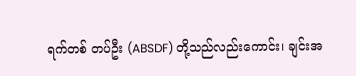ရက်တစ် တပ်ဦး (ABSDF) တို့သည်လည်းကောင်း၊ ချင်းအ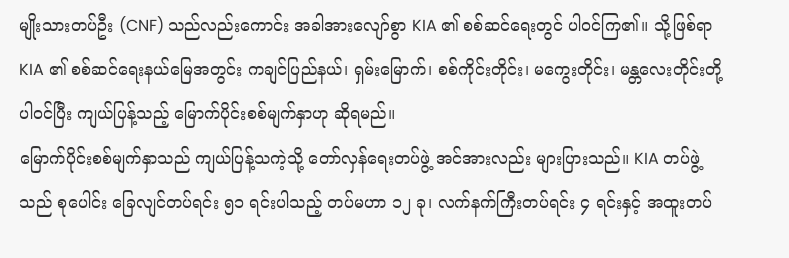မျိုးသားတပ်ဦး (CNF) သည်လည်းကောင်း အခါအားလျော်စွာ KIA ၏ စစ်ဆင်ရေးတွင် ပါဝင်ကြ၏။ သို့ဖြစ်ရာ KIA ၏ စစ်ဆင်ရေးနယ်မြေအတွင်း ကချင်ပြည်နယ်၊ ရှမ်းမြောက်၊ စစ်ကိုင်းတိုင်း၊ မကွေးတိုင်း၊ မန္တလေးတိုင်းတို့ ပါဝင်ပြီး ကျယ်ပြန့်သည့် မြောက်ပိုင်းစစ်မျက်နှာဟု ဆိုရမည်။
မြောက်ပိုင်းစစ်မျက်နှာသည် ကျယ်ပြန့်သကဲ့သို့ တော်လှန်ရေးတပ်ဖွဲ့ အင်အားလည်း များပြားသည်။ KIA တပ်ဖွဲ့သည် စုပေါင်း ခြေလျင်တပ်ရင်း ၅၁ ရင်းပါသည့် တပ်မဟာ ၁၂ ခု၊ လက်နက်ကြီးတပ်ရင်း ၄ ရင်းနှင့် အထူးတပ်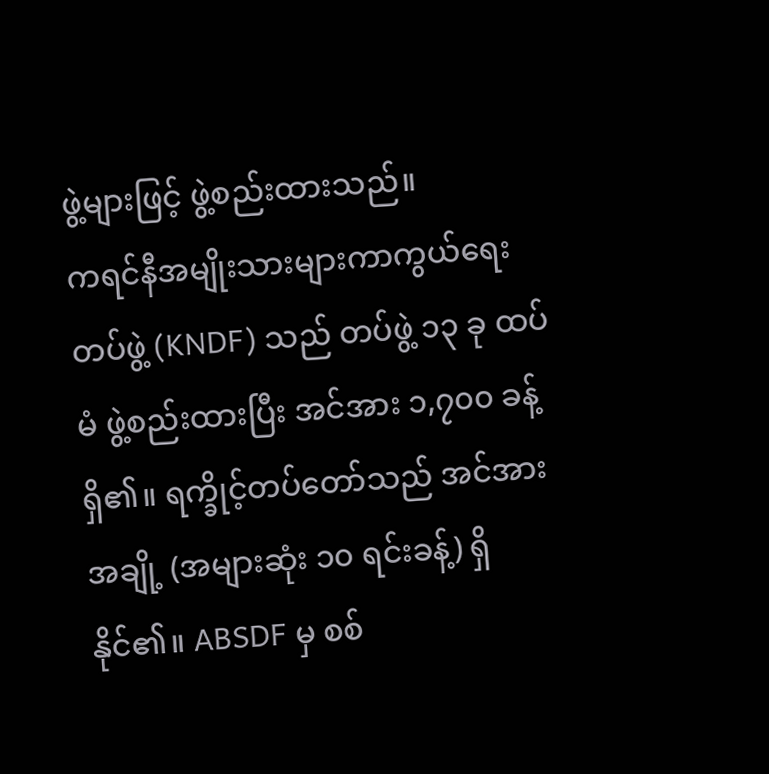ဖွဲ့များဖြင့် ဖွဲ့စည်းထားသည်။
ကရင်နီအမျိုးသားများကာကွယ်ရေးတပ်ဖွဲ့ (KNDF) သည် တပ်ဖွဲ့ ၁၃ ခု ထပ်မံ ဖွဲ့စည်းထားပြီး အင်အား ၁,၇၀၀ ခန့်ရှိ၏။ ရက္ခိုင့်တပ်တော်သည် အင်အားအချို့ (အများဆုံး ၁၀ ရင်းခန့်) ရှိနိုင်၏။ ABSDF မှ စစ်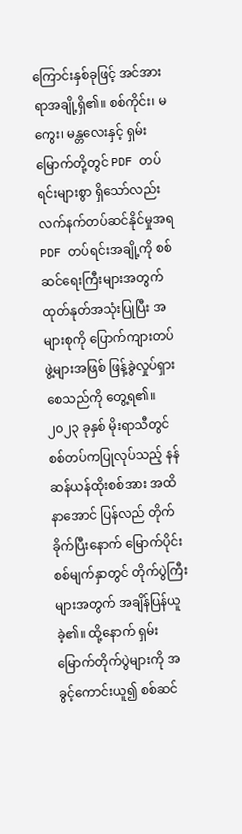ကြောင်းနှစ်ခုဖြင့် အင်အား ရာအချို့ရှိ၏။ စစ်ကိုင်း၊ မကွေး၊ မန္တလေးနှင့် ရှမ်းမြောက်တို့တွင် PDF တပ်ရင်းများစွာ ရှိသော်လည်း လက်နက်တပ်ဆင်နိုင်မှုအရ PDF တပ်ရင်းအချို့ကို စစ်ဆင်ရေးကြီးများအတွက် ထုတ်နုတ်အသုံးပြုပြီး အများစုကို ပြောက်ကျားတပ်ဖွဲ့များအဖြစ် ဖြန့်ခွဲလှုပ်ရှားစေသည်ကို တွေ့ရ၏။
၂၀၂၃ ခုနှစ် မိုးရာသီတွင် စစ်တပ်ကပြုလုပ်သည့် နန်ဆန်ယန်ထိုးစစ်အား အထိနာအောင် ပြန်လည် တိုက်ခိုက်ပြီးနောက် မြောက်ပိုင်းစစ်မျက်နှာတွင် တိုက်ပွဲကြီးများအတွက် အချိန်ပြန်ယူခဲ့၏။ ထို့နောက် ရှမ်းမြောက်တိုက်ပွဲများကို အခွင့်ကောင်းယူ၍ စစ်ဆင်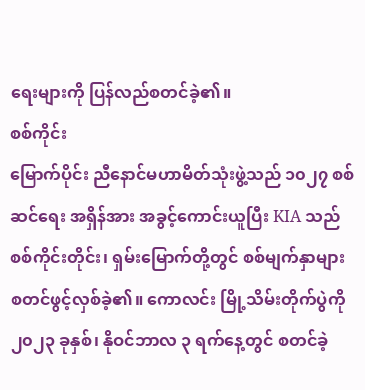ရေးများကို ပြန်လည်စတင်ခဲ့၏။
စစ်ကိုင်း
မြောက်ပိုင်း ညီနောင်မဟာမိတ်သုံးဖွဲ့သည် ၁၀၂၇ စစ်ဆင်ရေး အရှိန်အား အခွင့်ကောင်းယူပြီး KIA သည် စစ်ကိုင်းတိုင်း၊ ရှမ်းမြောက်တို့တွင် စစ်မျက်နှာများ စတင်ဖွင့်လှစ်ခဲ့၏။ ကောလင်း မြို့သိမ်းတိုက်ပွဲကို ၂၀၂၃ ခုနှစ်၊ နိုဝင်ဘာလ ၃ ရက်နေ့တွင် စတင်ခဲ့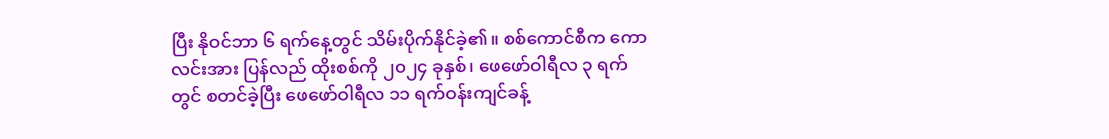ပြီး နိုဝင်ဘာ ၆ ရက်နေ့တွင် သိမ်းပိုက်နိုင်ခဲ့၏။ စစ်ကောင်စီက ကောလင်းအား ပြန်လည် ထိုးစစ်ကို ၂၀၂၄ ခုနှစ်၊ ဖေဖော်ဝါရီလ ၃ ရက်တွင် စတင်ခဲ့ပြီး ဖေဖော်ဝါရီလ ၁၁ ရက်ဝန်းကျင်ခန့်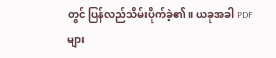တွင် ပြန်လည်သိမ်းပိုက်ခဲ့၏။ ယခုအခါ PDF များ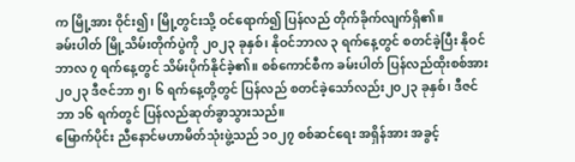က မြို့အား ဝိုင်း၍၊ မြို့တွင်းသို့ ဝင်ရောက်၍ ပြန်လည် တိုက်ခိုက်လျက်ရှိ၏။
ခမ်းပါတ် မြို့သိမ်းတိုက်ပွဲကို ၂၀၂၃ ခုနှစ်၊ နိုဝင်ဘာလ ၃ ရက်နေ့တွင် စတင်ခဲ့ပြီး နိုဝင်ဘာလ ၇ ရက်နေ့တွင် သိမ်းပိုက်နိုင်ခဲ့၏။ စစ်ကောင်စီက ခမ်းပါတ် ပြန်လည်ထိုးစစ်အား ၂၀၂၃ ဒီဇင်ဘာ ၅၊ ၆ ရက်နေ့တို့တွင် ပြန်လည် စတင်ခဲ့သော်လည်း၂၀၂၃ ခုနှစ်၊ ဒီဇင်ဘာ ၁၆ ရက်တွင် ပြန်လည်ဆုတ်ခွာသွားသည်။
မြောက်ပိုင်း ညီနောင်မဟာမိတ်သုံးဖွဲ့သည် ၁၀၂၇ စစ်ဆင်ရေး အရှိန်အား အခွင့်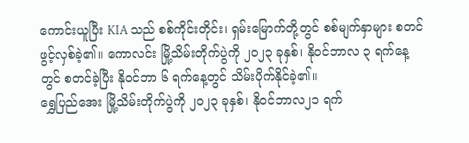ကောင်းယူပြီး KIA သည် စစ်ကိုင်းတိုင်း၊ ရှမ်းမြောက်တို့တွင် စစ်မျက်နှာများ စတင်ဖွင့်လှစ်ခဲ့၏။ ကောလင်း မြို့သိမ်းတိုက်ပွဲကို ၂၀၂၃ ခုနှစ်၊ နိုဝင်ဘာလ ၃ ရက်နေ့တွင် စတင်ခဲ့ပြီး နိုဝင်ဘာ ၆ ရက်နေ့တွင် သိမ်းပိုက်နိုင်ခဲ့၏။
ရွှေပြည်အေး မြို့သိမ်းတိုက်ပွဲကို ၂၀၂၃ ခုနှစ်၊ နိုဝင်ဘာလ၂၁ ရက်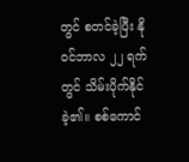တွင် စတင်ခဲ့ပြီး နိုဝင်ဘာလ ၂၂ ရက်တွင် သိမ်းပိုက်နိုင်ခဲ့၏။ စစ်ကောင်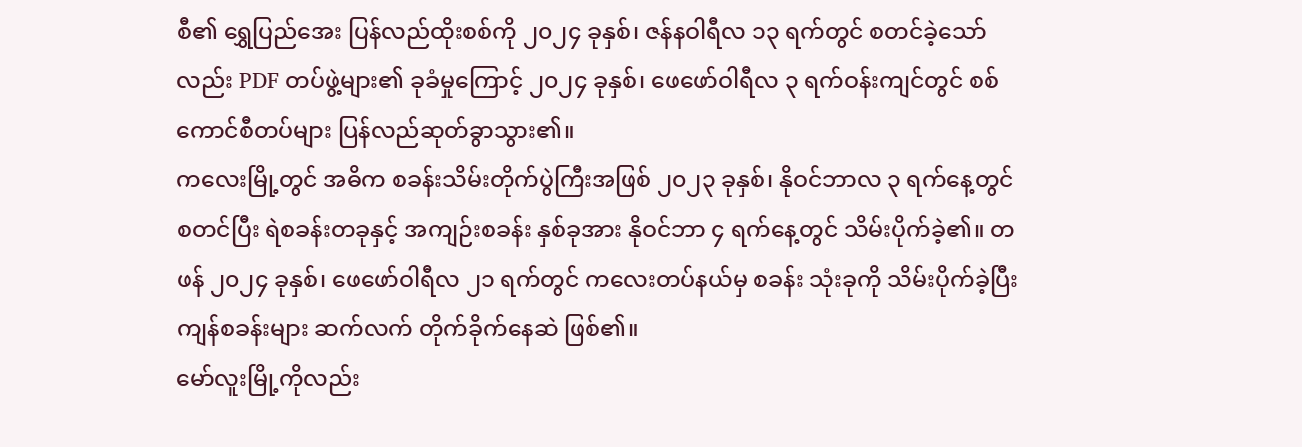စီ၏ ရွှေပြည်အေး ပြန်လည်ထိုးစစ်ကို ၂၀၂၄ ခုနှစ်၊ ဇန်နဝါရီလ ၁၃ ရက်တွင် စတင်ခဲ့သော်လည်း PDF တပ်ဖွဲ့များ၏ ခုခံမှုကြောင့် ၂၀၂၄ ခုနှစ်၊ ဖေဖော်ဝါရီလ ၃ ရက်ဝန်းကျင်တွင် စစ်ကောင်စီတပ်များ ပြန်လည်ဆုတ်ခွာသွား၏။
ကလေးမြို့တွင် အဓိက စခန်းသိမ်းတိုက်ပွဲကြီးအဖြစ် ၂၀၂၃ ခုနှစ်၊ နိုဝင်ဘာလ ၃ ရက်နေ့တွင် စတင်ပြီး ရဲစခန်းတခုနှင့် အကျဉ်းစခန်း နှစ်ခုအား နိုဝင်ဘာ ၄ ရက်နေ့တွင် သိမ်းပိုက်ခဲ့၏။ တဖန် ၂၀၂၄ ခုနှစ်၊ ဖေဖော်ဝါရီလ ၂၁ ရက်တွင် ကလေးတပ်နယ်မှ စခန်း သုံးခုကို သိမ်းပိုက်ခဲ့ပြီး ကျန်စခန်းများ ဆက်လက် တိုက်ခိုက်နေဆဲ ဖြစ်၏။
မော်လူးမြို့ကိုလည်း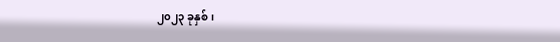၂၀၂၃ ခုနှစ်၊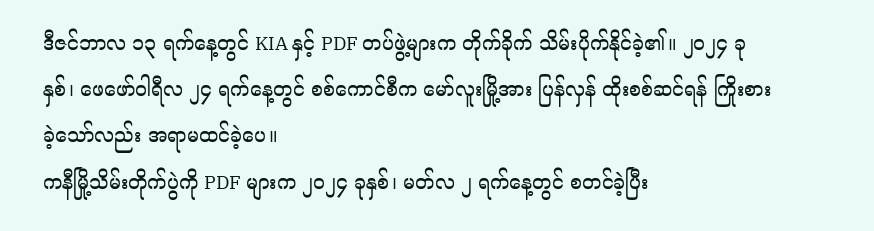ဒီဇင်ဘာလ ၁၃ ရက်နေ့တွင် KIA နှင့် PDF တပ်ဖွဲ့များက တိုက်ခိုက် သိမ်းပိုက်နိုင်ခဲ့၏။ ၂၀၂၄ ခုနှစ်၊ ဖေဖော်ဝါရီလ ၂၄ ရက်နေ့တွင် စစ်ကောင်စီက မော်လူးမြို့အား ပြန်လှန် ထိုးစစ်ဆင်ရန် ကြိုးစားခဲ့သော်လည်း အရာမထင်ခဲ့ပေ။
ကနီမြို့သိမ်းတိုက်ပွဲကို PDF များက ၂၀၂၄ ခုနှစ်၊ မတ်လ ၂ ရက်နေ့တွင် စတင်ခဲ့ပြီး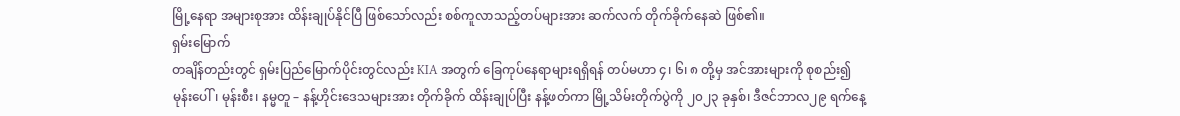မြို့နေရာ အများစုအား ထိန်းချုပ်နိုင်ပြီ ဖြစ်သော်လည်း စစ်ကူလာသည့်တပ်များအား ဆက်လက် တိုက်ခိုက်နေဆဲ ဖြစ်၏။
ရှမ်းမြောက်
တချိန်တည်းတွင် ရှမ်းပြည်မြောက်ပိုင်းတွင်လည်း KIA အတွက် ခြေကုပ်နေရာများရရှိရန် တပ်မဟာ ၄၊ ၆၊ ၈ တို့မှ အင်အားများကို စုစည်း၍ မုန်းပေါ်၊ မုန်းစီး၊ နမ္မတူ – နန့်ဟိုင်းဒေသများအား တိုက်ခိုက် ထိန်းချုပ်ပြီး နန့်ဖတ်ကာ မြို့သိမ်းတိုက်ပွဲကို ၂၀၂၃ ခုနှစ်၊ ဒီဇင်ဘာလ၂၉ ရက်နေ့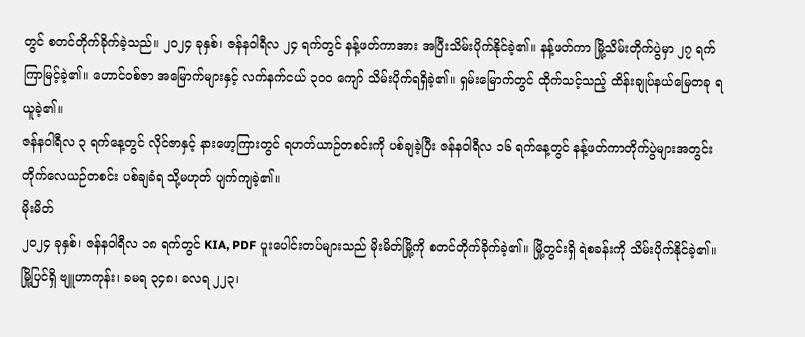တွင် စတင်တိုက်ခိုက်ခဲ့သည်။ ၂၀၂၄ ခုနှစ်၊ ဇန်နဝါရီလ ၂၄ ရက်တွင် နန့်ဖတ်ကာအား အပြီးသိမ်းပိုက်နိုင်ခဲ့၏။ နန့်ဖတ်ကာ မြို့သိမ်းတိုက်ပွဲမှာ ၂၇ ရက် ကြာမြင့်ခဲ့၏။ ဟောင်ဝစ်ဇာ အမြောက်များနှင့် လက်နက်ငယ် ၃၀၀ ကျော် သိမ်းပိုက်ရရှိခဲ့၏။ ရှမ်းမြောက်တွင် ထိုက်သင့်သည့် ထိန်းချုပ်နယ်မြေတခု ရယူခဲ့၏။
ဇန်နဝါရီလ ၃ ရက်နေ့တွင် လိုင်ဇာနှင့် နားဖော့ကြားတွင် ရဟတ်ယာဉ်တစင်းကို ပစ်ချခဲ့ပြီး ဇန်နဝါရီလ ၁၆ ရက်နေ့တွင် နန့်ဖတ်ကာတိုက်ပွဲများအတွင်း တိုက်လေယဉ်တစင်း ပစ်ချခံရ သို့မဟုတ် ပျက်ကျခဲ့၏။
မိုးမိတ်
၂၀၂၄ ခုနှစ်၊ ဇန်နဝါရီလ ၁၈ ရက်တွင် KIA, PDF ပူးပေါင်းတပ်များသည် မိုးမိတ်မြို့ကို စတင်တိုက်ခိုက်ခဲ့၏။ မြို့တွင်းရှိ ရဲစခန်းကို သိမ်းပိုက်နိုင်ခဲ့၏။
မြို့ပြင်ရှိ ဗျူဟာကုန်း၊ ခမရ ၃၄၈၊ ခလရ ၂၂၃၊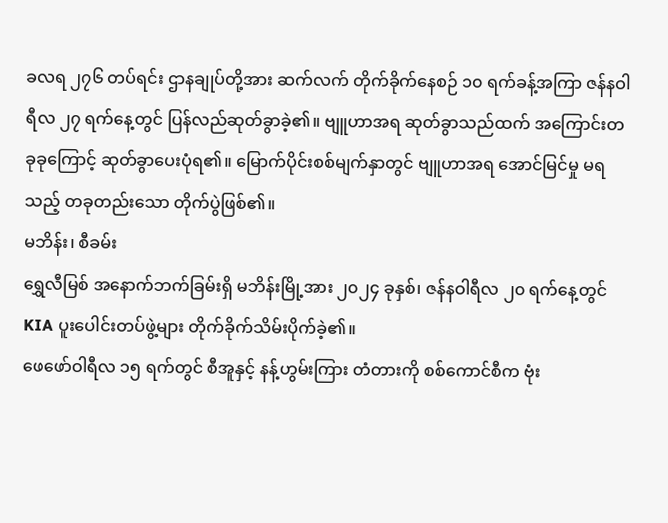ခလရ ၂၇၆ တပ်ရင်း ဌာနချုပ်တို့အား ဆက်လက် တိုက်ခိုက်နေစဉ် ၁၀ ရက်ခန့်အကြာ ဇန်နဝါရီလ ၂၇ ရက်နေ့တွင် ပြန်လည်ဆုတ်ခွာခဲ့၏။ ဗျူဟာအရ ဆုတ်ခွာသည်ထက် အကြောင်းတခုခုကြောင့် ဆုတ်ခွာပေးပုံရ၏။ မြောက်ပိုင်းစစ်မျက်နှာတွင် ဗျူဟာအရ အောင်မြင်မှု မရသည့် တခုတည်းသော တိုက်ပွဲဖြစ်၏။
မဘိန်း၊ စီခမ်း
ရွှေလီမြစ် အနောက်ဘက်ခြမ်းရှိ မဘိန်းမြို့အား ၂၀၂၄ ခုနှစ်၊ ဇန်နဝါရီလ ၂၀ ရက်နေ့တွင် KIA ပူးပေါင်းတပ်ဖွဲ့များ တိုက်ခိုက်သိမ်းပိုက်ခဲ့၏။
ဖေဖော်ဝါရီလ ၁၅ ရက်တွင် စီအူနှင့် နန့်ဟွမ်းကြား တံတားကို စစ်ကောင်စီက ဗုံး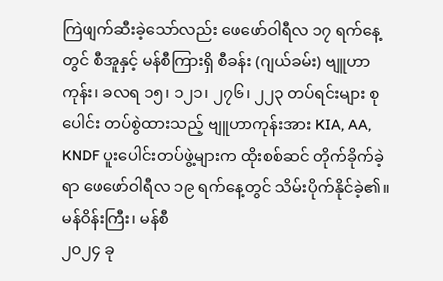ကြဲဖျက်ဆီးခဲ့သော်လည်း ဖေဖော်ဝါရီလ ၁၇ ရက်နေ့တွင် စီအူနှင့် မန်စီကြားရှိ စီခန်း (ဂျယ်ခမ်း) ဗျူဟာကုန်း၊ ခလရ ၁၅၊ ၁၂၁၊ ၂၇၆၊ ၂၂၃ တပ်ရင်းများ စုပေါင်း တပ်စွဲထားသည့် ဗျူဟာကုန်းအား KIA, AA, KNDF ပူးပေါင်းတပ်ဖွဲ့များက ထိုးစစ်ဆင် တိုက်ခိုက်ခဲ့ရာ ဖေဖော်ဝါရီလ ၁၉ ရက်နေ့တွင် သိမ်းပိုက်နိုင်ခဲ့၏။
မန်ဝိန်းကြီး၊ မန်စီ
၂၀၂၄ ခု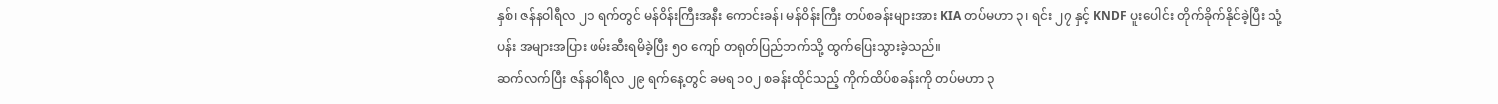နှစ်၊ ဇန်နဝါရီလ ၂၁ ရက်တွင် မန်ဝိန်းကြီးအနီး ကောင်းခန်၊ မန်ဝိန်းကြီး တပ်စခန်းများအား KIA တပ်မဟာ ၃၊ ရင်း ၂၇ နှင့် KNDF ပူးပေါင်း တိုက်ခိုက်နိုင်ခဲ့ပြီး သုံ့ပန်း အများအပြား ဖမ်းဆီးရမိခဲ့ပြီး ၅၀ ကျော် တရုတ်ပြည်ဘက်သို့ ထွက်ပြေးသွားခဲ့သည်။
ဆက်လက်ပြီး ဇန်နဝါရီလ ၂၉ ရက်နေ့တွင် ခမရ ၁၀၂ စခန်းထိုင်သည့် ကိုက်ထိပ်စခန်းကို တပ်မဟာ ၃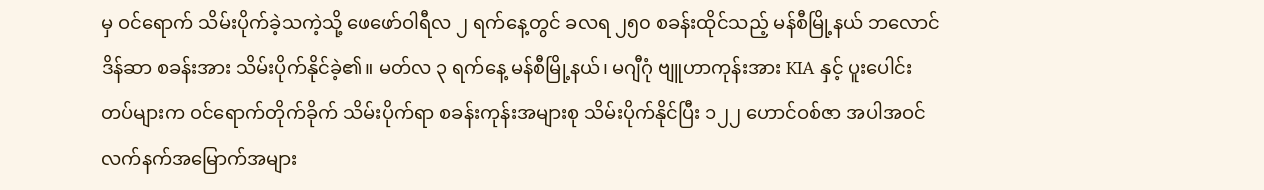မှ ဝင်ရောက် သိမ်းပိုက်ခဲ့သကဲ့သို့ ဖေဖော်ဝါရီလ ၂ ရက်နေ့တွင် ခလရ ၂၅၀ စခန်းထိုင်သည့် မန်စီမြို့နယ် ဘလောင်ဒိန်ဆာ စခန်းအား သိမ်းပိုက်နိုင်ခဲ့၏။ မတ်လ ၃ ရက်နေ့ မန်စီမြို့နယ်၊ မဂျီဂုံ ဗျူဟာကုန်းအား KIA နှင့် ပူးပေါင်းတပ်များက ဝင်ရောက်တိုက်ခိုက် သိမ်းပိုက်ရာ စခန်းကုန်းအများစု သိမ်းပိုက်နိုင်ပြီး ၁၂၂ ဟောင်ဝစ်ဇာ အပါအဝင် လက်နက်အမြောက်အများ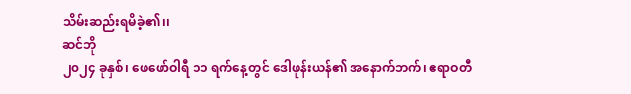သိမ်းဆည်းရမိခဲ့၏၊၊
ဆင်ဘို
၂၀၂၄ ခုနှစ်၊ ဖေဖော်ဝါရီ ၁၁ ရက်နေ့တွင် ဒေါဖုန်းယန်၏ အနောက်ဘက်၊ ဧရာဝတီ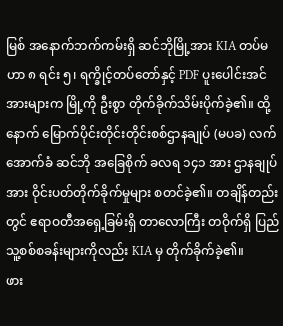မြစ် အနောက်ဘက်ကမ်းရှိ ဆင်ဘိုမြို့အား KIA တပ်မဟာ ၈ ရင်း ၅၊ ရက္ခိုင့်တပ်တော်နှင့် PDF ပူးပေါင်းအင်အားများက မြို့ကို ဦးစွာ တိုက်ခိုက်သိမ်းပိုက်ခဲ့၏။ ထို့နောက် မြောက်ပိုင်းတိုင်းတိုင်းစစ်ဌာနချုပ် (မပခ) လက်အောက်ခံ ဆင်ဘို အခြေစိုက် ခလရ ၁၄၁ အား ဌာနချုပ်အား ဝိုင်းပတ်တိုက်ခိုက်မှုများ စတင်ခဲ့၏။ တချိန်တည်းတွင် ဧရာဝတီအရှေ့ခြမ်းရှိ တာလောကြီး တဝိုက်ရှိ ပြည်သူ့စစ်စခန်းများကိုလည်း KIA မှ တိုက်ခိုက်ခဲ့၏။
ဖား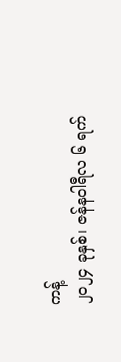ကန့်
၂၀၂၄ ခုနှစ်၊ ဇန်နဝါရီလ ၆ ရက်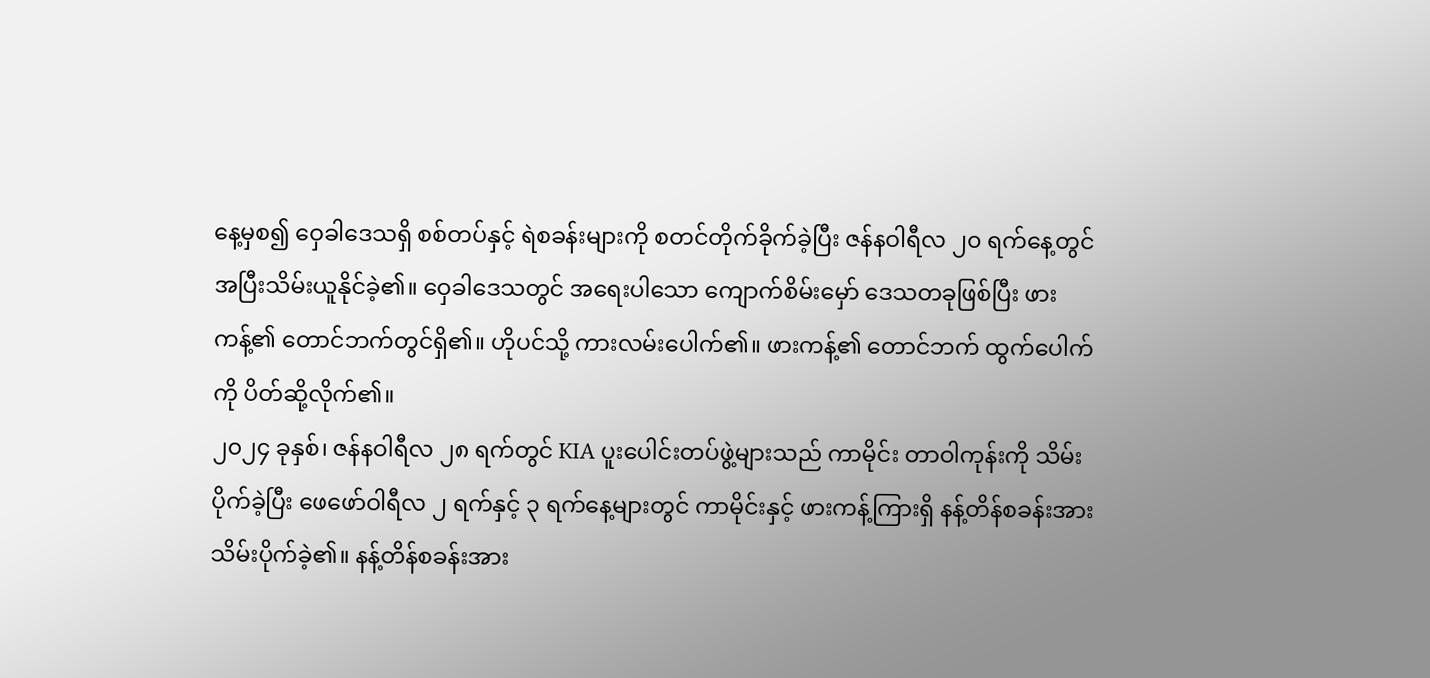နေ့မှစ၍ ဝှေခါဒေသရှိ စစ်တပ်နှင့် ရဲစခန်းများကို စတင်တိုက်ခိုက်ခဲ့ပြီး ဇန်နဝါရီလ ၂၀ ရက်နေ့တွင် အပြီးသိမ်းယူနိုင်ခဲ့၏။ ဝှေခါဒေသတွင် အရေးပါသော ကျောက်စိမ်းမှော် ဒေသတခုဖြစ်ပြီး ဖားကန့်၏ တောင်ဘက်တွင်ရှိ၏။ ဟိုပင်သို့ ကားလမ်းပေါက်၏။ ဖားကန့်၏ တောင်ဘက် ထွက်ပေါက်ကို ပိတ်ဆို့လိုက်၏။
၂၀၂၄ ခုနှစ်၊ ဇန်နဝါရီလ ၂၈ ရက်တွင် KIA ပူးပေါင်းတပ်ဖွဲ့များသည် ကာမိုင်း တာဝါကုန်းကို သိမ်းပိုက်ခဲ့ပြီး ဖေဖော်ဝါရီလ ၂ ရက်နှင့် ၃ ရက်နေ့များတွင် ကာမိုင်းနှင့် ဖားကန့်ကြားရှိ နန့်တိန်စခန်းအား သိမ်းပိုက်ခဲ့၏။ နန့်တိန်စခန်းအား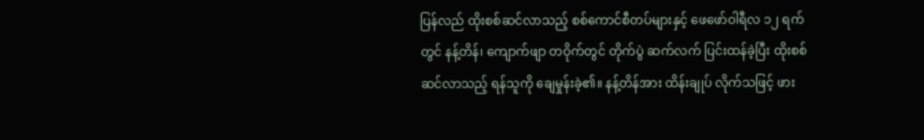ပြန်လည် ထိုးစစ်ဆင်လာသည့် စစ်ကောင်စီတပ်များနှင့် ဖေဖော်ဝါရီလ ၁၂ ရက်တွင် နန့်တိန်၊ ကျောက်ဖျာ တဝိုက်တွင် တိုက်ပွဲ ဆက်လက် ပြင်းထန်ခဲ့ပြီး ထိုးစစ်ဆင်လာသည့် ရန်သူကို ချေမှုန်းခဲ့၏။ နန့်တိန်အား ထိန်းချုပ် လိုက်သဖြင့် ဖား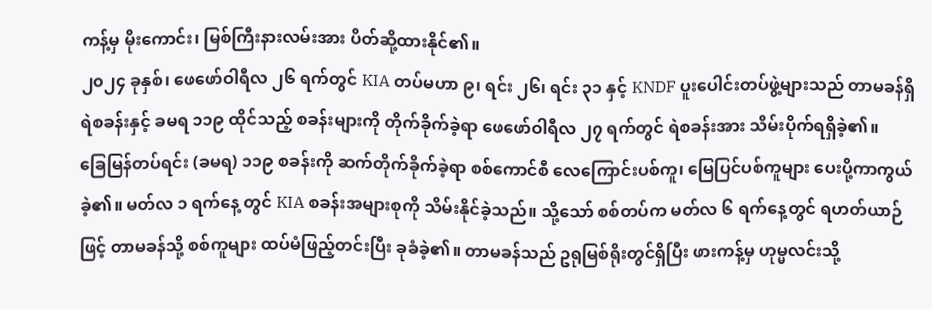ကန့်မှ မိုးကောင်း၊ မြစ်ကြီးနားလမ်းအား ပိတ်ဆို့ထားနိုင်၏။
၂၀၂၄ ခုနှစ်၊ ဖေဖော်ဝါရီလ ၂၆ ရက်တွင် KIA တပ်မဟာ ၉၊ ရင်း ၂၆၊ ရင်း ၃၁ နှင့် KNDF ပူးပေါင်းတပ်ဖွဲ့များသည် တာမခန်ရှိ ရဲစခန်းနှင့် ခမရ ၁၁၉ ထိုင်သည့် စခန်းများကို တိုက်ခိုက်ခဲ့ရာ ဖေဖော်ဝါရီလ ၂၇ ရက်တွင် ရဲစခန်းအား သိမ်းပိုက်ရရှိခဲ့၏။
ခြေမြန်တပ်ရင်း (ခမရ) ၁၁၉ စခန်းကို ဆက်တိုက်ခိုက်ခဲ့ရာ စစ်ကောင်စီ လေကြောင်းပစ်ကူ၊ မြေပြင်ပစ်ကူများ ပေးပို့ကာကွယ်ခဲ့၏။ မတ်လ ၁ ရက်နေ့ တွင် KIA စခန်းအများစုကို သိမ်းနိုင်ခဲ့သည်။ သို့သော် စစ်တပ်က မတ်လ ၆ ရက်နေ့တွင် ရဟတ်ယာဉ်ဖြင့် တာမခန်သို့ စစ်ကူများ ထပ်မံဖြည့်တင်းပြီး ခုခံခဲ့၏။ တာမခန်သည် ဥရုမြစ်ရိုးတွင်ရှိပြီး ဖားကန့်မှ ဟုမ္မလင်းသို့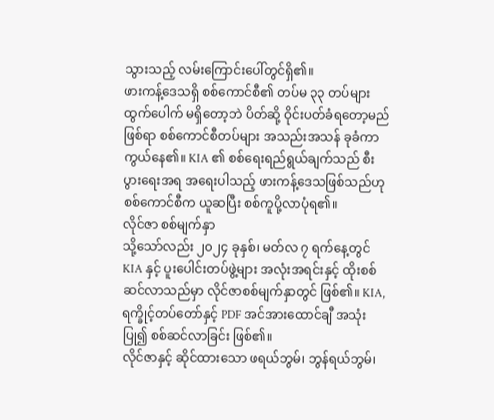သွားသည့် လမ်းကြောင်းပေါ်တွင်ရှိ၏။
ဖားကန့်ဒေသရှိ စစ်ကောင်စီ၏ တပ်မ ၃၃ တပ်များ ထွက်ပေါက် မရှိတော့ဘဲ ပိတ်ဆို့ ဝိုင်းပတ်ခံရတော့မည်ဖြစ်ရာ စစ်ကောင်စီတပ်များ အသည်းအသန် ခုခံကာကွယ်နေ၏။ KIA ၏ စစ်ရေးရည်ရွယ်ချက်သည် စီးပွားရေးအရ အရေးပါသည့် ဖားကန့်ဒေသဖြစ်သည်ဟု စစ်ကောင်စီက ယူဆပြီး စစ်ကူပို့လာပုံရ၏။
လိုင်ဇာ စစ်မျက်နှာ
သို့သော်လည်း ၂၀၂၄ ခုနှစ်၊ မတ်လ ၇ ရက်နေ့တွင် KIA နှင့် ပူးပေါင်းတပ်ဖွဲ့များ အလုံးအရင်းနှင့် ထိုးစစ်ဆင်လာသည်မှာ လိုင်ဇာစစ်မျက်နှာတွင် ဖြစ်၏။ KIA, ရက္ခိုင့်တပ်တော်နှင့် PDF အင်အားထောင်ချီ အသုံးပြု၍ စစ်ဆင်လာခြင်း ဖြစ်၏။
လိုင်ဇာနှင့် ဆိုင်ထားသော ဖရယ်ဘွမ်၊ ဘွန်ရယ်ဘွမ်၊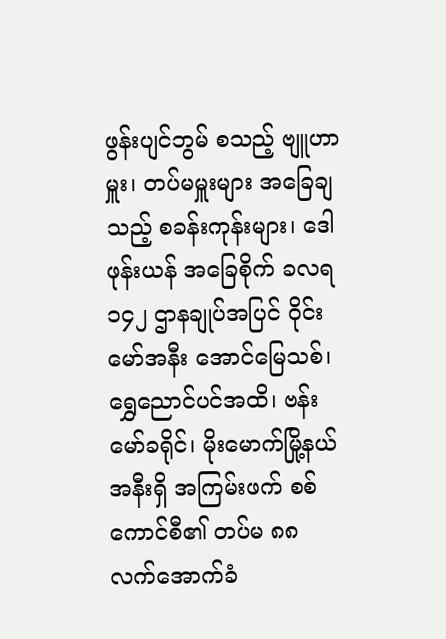ဖွန်းပျင်ဘွမ် စသည့် ဗျူဟာမှူး၊ တပ်မမှူးများ အခြေချသည့် စခန်းကုန်းများ၊ ဒေါဖုန်းယန် အခြေစိုက် ခလရ ၁၄၂ ဌာနချုပ်အပြင် ဝိုင်းမော်အနီး အောင်မြေသစ်၊ ရွှေညောင်ပင်အထိ၊ ဗန်းမော်ခရိုင်၊ မိုးမောက်မြို့နယ်အနီးရှိ အကြမ်းဖက် စစ်ကောင်စီ၏ တပ်မ ၈၈ လက်အောက်ခံ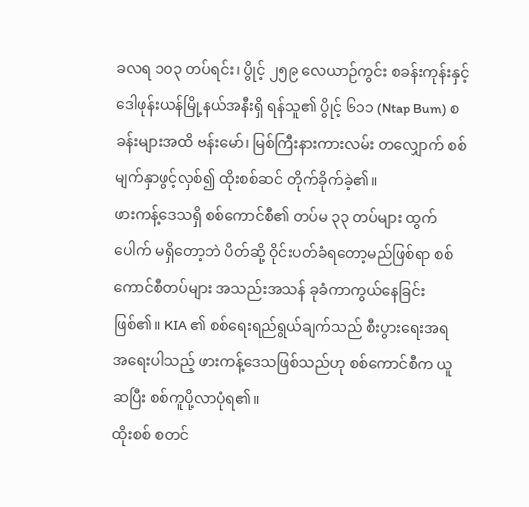ခလရ ၁၀၃ တပ်ရင်း၊ ပွိုင့် ၂၅၉ လေယာဉ်ကွင်း စခန်းကုန်းနှင့် ဒေါဖုန်းယန်မြို့နယ်အနီးရှိ ရန်သူ၏ ပွိုင့် ၆၁၁ (Ntap Bum) စခန်းများအထိ ဗန်းမော်၊ မြစ်ကြီးနားကားလမ်း တလျှောက် စစ်မျက်နှာဖွင့်လှစ်၍ ထိုးစစ်ဆင် တိုက်ခိုက်ခဲ့၏။
ဖားကန့်ဒေသရှိ စစ်ကောင်စီ၏ တပ်မ ၃၃ တပ်များ ထွက်ပေါက် မရှိတော့ဘဲ ပိတ်ဆို့ ဝိုင်းပတ်ခံရတော့မည်ဖြစ်ရာ စစ်ကောင်စီတပ်များ အသည်းအသန် ခုခံကာကွယ်နေခြင်း ဖြစ်၏။ KIA ၏ စစ်ရေးရည်ရွယ်ချက်သည် စီးပွားရေးအရ အရေးပါသည့် ဖားကန့်ဒေသဖြစ်သည်ဟု စစ်ကောင်စီက ယူဆပြီး စစ်ကူပို့လာပုံရ၏။
ထိုးစစ် စတင်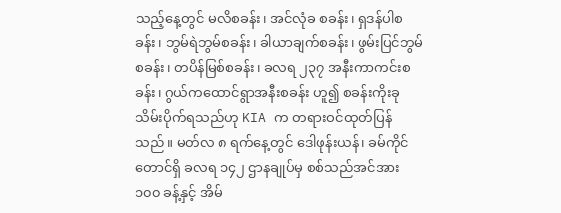သည့်နေ့တွင် မလိစခန်း၊ အင်လုံခ စခန်း၊ ရှဒန်ပါစခန်း၊ ဘွမ်ရဲဘွမ်စခန်း၊ ခါယာချက်စခန်း၊ ဖွမ်းပြင်ဘွမ်စခန်း၊ တပိန်မြစ်စခန်း၊ ခလရ ၂၃၇ အနီးကာကင်းစခန်း၊ ဂွယ်ကထောင်ရွာအနီးစခန်း ဟူ၍ စခန်းကိုးခု သိမ်းပိုက်ရသည်ဟု KIA က တရားဝင်ထုတ်ပြန်သည်။ မတ်လ ၈ ရက်နေ့တွင် ဒေါဖုန်းယန်၊ ခမ်ကိုင်တောင်ရှိ ခလရ ၁၄၂ ဌာနချုပ်မှ စစ်သည်အင်အား ၁၀၀ ခန့်နှင့် အိမ်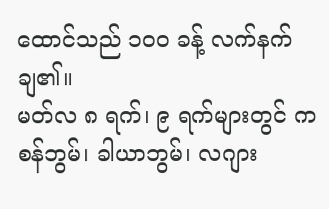ထောင်သည် ၁၀၀ ခန့် လက်နက်ချ၏။
မတ်လ ၈ ရက်၊ ၉ ရက်များတွင် ကစန်ဘွမ်၊ ခါယာဘွမ်၊ လဂျား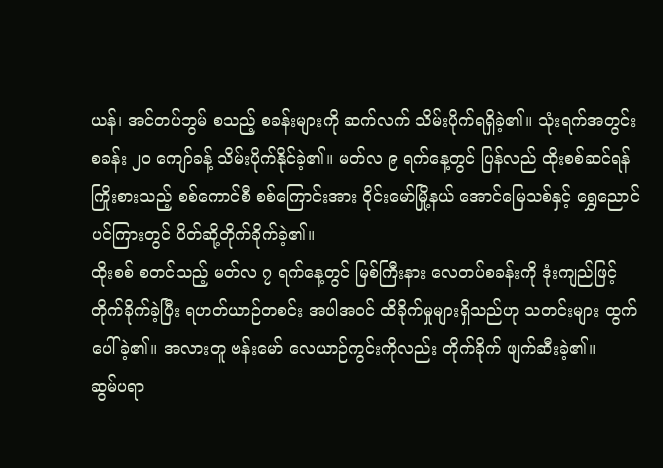ယန်၊ အင်တပ်ဘွမ် စသည့် စခန်းများကို ဆက်လက် သိမ်းပိုက်ရရှိခဲ့၏။ သုံးရက်အတွင်း စခန်း ၂၀ ကျော်ခန့် သိမ်းပိုက်နိုင်ခဲ့၏။ မတ်လ ၉ ရက်နေ့တွင် ပြန်လည် ထိုးစစ်ဆင်ရန် ကြိုးစားသည့် စစ်ကောင်စီ စစ်ကြောင်းအား ဝိုင်းမော်မြို့နယ် အောင်မြေသစ်နှင့် ရွှေညောင်ပင်ကြားတွင် ပိတ်ဆို့တိုက်ခိုက်ခဲ့၏။
ထိုးစစ် စတင်သည့် မတ်လ ၇ ရက်နေ့တွင် မြစ်ကြီးနား လေတပ်စခန်းကို ဒုံးကျည်ဖြင့် တိုက်ခိုက်ခဲ့ပြီး ရဟတ်ယာဉ်တစင်း အပါအဝင် ထိခိုက်မှုများရှိသည်ဟု သတင်းများ ထွက်ပေါ်ခဲ့၏။ အလားတူ ဗန်းမော် လေယာဉ်ကွင်းကိုလည်း တိုက်ခိုက် ဖျက်ဆီးခဲ့၏။
ဆွမ်ပရာ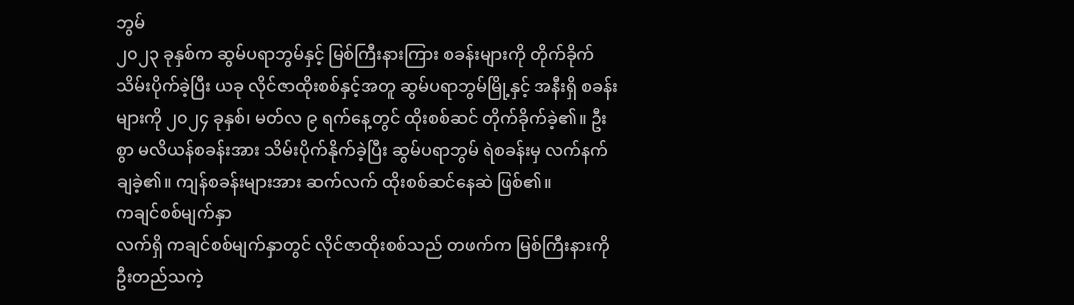ဘွမ်
၂၀၂၃ ခုနှစ်က ဆွမ်ပရာဘွမ်နှင့် မြစ်ကြီးနားကြား စခန်းများကို တိုက်ခိုက်သိမ်းပိုက်ခဲ့ပြီး ယခု လိုင်ဇာထိုးစစ်နှင့်အတူ ဆွမ်ပရာဘွမ်မြို့နှင့် အနီးရှိ စခန်းများကို ၂၀၂၄ ခုနှစ်၊ မတ်လ ၉ ရက်နေ့တွင် ထိုးစစ်ဆင် တိုက်ခိုက်ခဲ့၏။ ဦးစွာ မလိယန်စခန်းအား သိမ်းပိုက်နိုက်ခဲ့ပြီး ဆွမ်ပရာဘွမ် ရဲစခန်းမှ လက်နက်ချခဲ့၏။ ကျန်စခန်းများအား ဆက်လက် ထိုးစစ်ဆင်နေဆဲ ဖြစ်၏။
ကချင်စစ်မျက်နှာ
လက်ရှိ ကချင်စစ်မျက်နှာတွင် လိုင်ဇာထိုးစစ်သည် တဖက်က မြစ်ကြီးနားကို ဦးတည်သကဲ့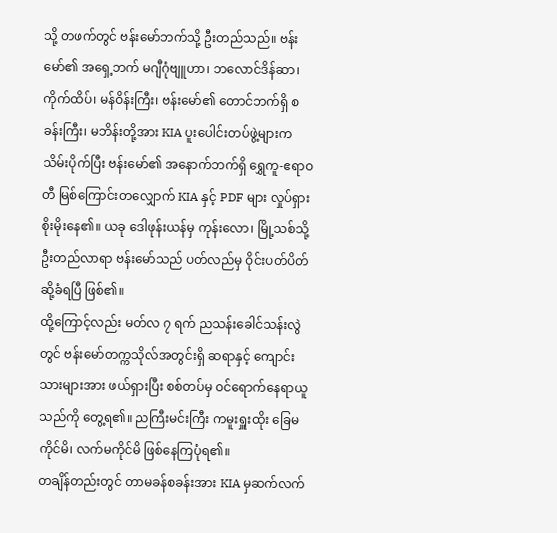သို့ တဖက်တွင် ဗန်းမော်ဘက်သို့ ဦးတည်သည်။ ဗန်းမော်၏ အရှေ့ဘက် မဂျီဂုံဗျူဟာ၊ ဘလောင်ဒိန်ဆာ၊ ကိုက်ထိပ်၊ မန်ဝိန်းကြီး၊ ဗန်းမော်၏ တောင်ဘက်ရှိ စခန်းကြီး၊ မဘိန်းတို့အား KIA ပူးပေါင်းတပ်ဖွဲ့များက သိမ်းပိုက်ပြီး ဗန်းမော်၏ အနောက်ဘက်ရှိ ရွှေကူ-ဧရာဝတီ မြစ်ကြောင်းတလျှောက် KIA နှင့် PDF များ လှုပ်ရှားစိုးမိုးနေ၏။ ယခု ဒေါဖုန်းယန်မှ ကုန်းလော၊ မြို့သစ်သို့ ဦးတည်လာရာ ဗန်းမော်သည် ပတ်လည်မှ ဝိုင်းပတ်ပိတ်ဆို့ခံရပြီ ဖြစ်၏။
ထို့ကြောင့်လည်း မတ်လ ၇ ရက် ညသန်းခေါင်သန်းလွဲတွင် ဗန်းမော်တက္ကသိုလ်အတွင်းရှိ ဆရာနှင့် ကျောင်းသားများအား ဖယ်ရှားပြီး စစ်တပ်မှ ဝင်ရောက်နေရာယူသည်ကို တွေ့ရ၏။ ညကြီးမင်းကြီး ကမူးရှူးထိုး ခြေမကိုင်မိ၊ လက်မကိုင်မိ ဖြစ်နေကြပုံရ၏။
တချိန်တည်းတွင် တာမခန်စခန်းအား KIA မှဆက်လက်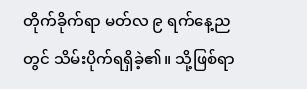တိုက်ခိုက်ရာ မတ်လ ၉ ရက်နေ့ညတွင် သိမ်းပိုက်ရရှိခဲ့၏။ သို့ဖြစ်ရာ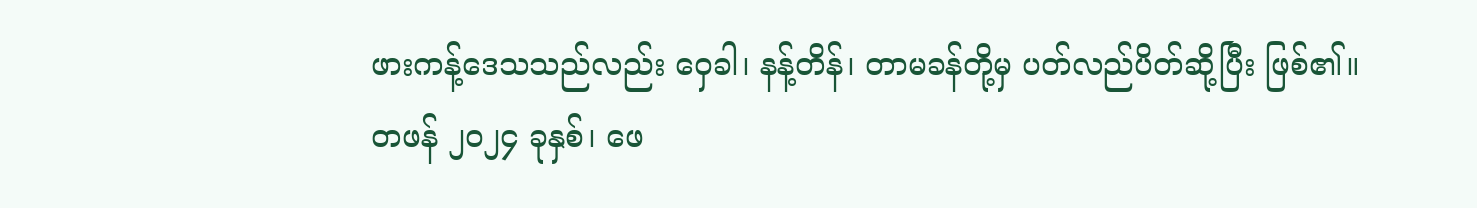ဖားကန့်ဒေသသည်လည်း ဝှေခါ၊ နန့်တိန်၊ တာမခန်တို့မှ ပတ်လည်ပိတ်ဆို့ပြီး ဖြစ်၏။
တဖန် ၂၀၂၄ ခုနှစ်၊ ဖေ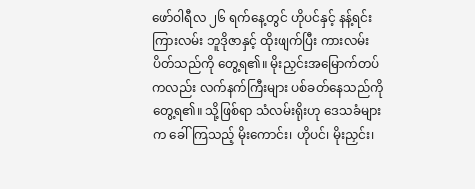ဖော်ဝါရီလ ၂၆ ရက်နေ့တွင် ဟိုပင်နှင့် နန့်ရင်းကြားလမ်း ဘူဒိုဇာနှင့် ထိုးဖျက်ပြီး ကားလမ်းပိတ်သည်ကို တွေ့ရ၏။ မိုးညှင်းအမြောက်တပ်ကလည်း လက်နက်ကြီးများ ပစ်ခတ်နေသည်ကို တွေ့ရ၏။ သို့ဖြစ်ရာ သံလမ်းရိုးဟု ဒေသခံများက ခေါ်ကြသည့် မိုးကောင်း၊ ဟိုပင်၊ မိုးညှင်း၊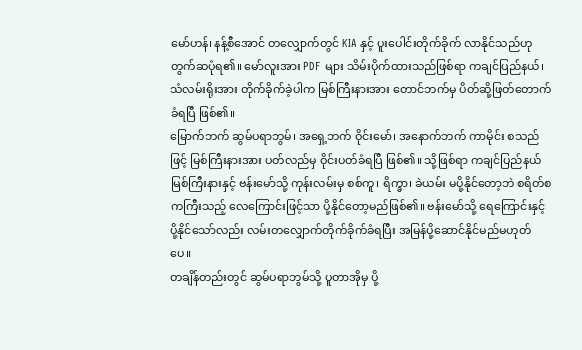မော်ဟန်၊ နန့်စီအောင် တလျှောက်တွင် KIA နှင့် ပူးပေါင်းတိုက်ခိုက် လာနိုင်သည်ဟု တွက်ဆပုံရ၏။ မော်လူးအား PDF များ သိမ်းပိုက်ထားသည်ဖြစ်ရာ ကချင်ပြည်နယ်၊ သံလမ်းရိုးအား တိုက်ခိုက်ခဲ့ပါက မြစ်ကြီးနားအား တောင်ဘက်မှ ပိတ်ဆို့ဖြတ်တောက်ခံရပြီ ဖြစ်၏။
မြောက်ဘက် ဆွမ်ပရာဘွမ်၊ အရှေ့ဘက် ဝိုင်းမော်၊ အနောက်ဘက် ကာမိုင်း စသည်ဖြင့် မြစ်ကြီးနားအား ပတ်လည်မှ ဝိုင်းပတ်ခံရပြီ ဖြစ်၏။ သို့ဖြစ်ရာ ကချင်ပြည်နယ် မြစ်ကြီးနားနှင့် ဗန်းမော်သို့ ကုန်းလမ်းမှ စစ်ကူ၊ ရိက္ခာ၊ ခဲယမ်း မပို့နိုင်တော့ဘဲ စရိတ်စကကြီးသည့် လေကြောင်းဖြင့်သာ ပို့နိုင်တော့မည်ဖြစ်၏။ ဗန်းမော်သို့ ရေကြောင်းနှင့် ပို့နိုင်သော်လည်း လမ်းတလျှောက်တိုက်ခိုက်ခံရပြီး အမြန်ပို့ဆောင်နိုင်မည်မဟုတ်ပေ။
တချိန်တည်းတွင် ဆွမ်ပရာဘွမ်သို့ ပူတာအိုမှ ပို့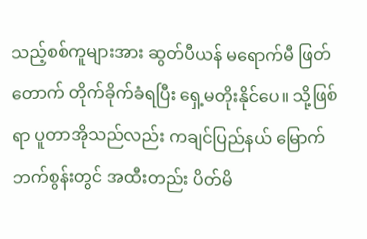သည့်စစ်ကူများအား ဆွတ်ပီယန် မရောက်မီ ဖြတ်တောက် တိုက်ခိုက်ခံရပြီး ရှေ့မတိုးနိုင်ပေ။ သို့ဖြစ်ရာ ပူတာအိုသည်လည်း ကချင်ပြည်နယ် မြောက်ဘက်စွန်းတွင် အထီးတည်း ပိတ်မိ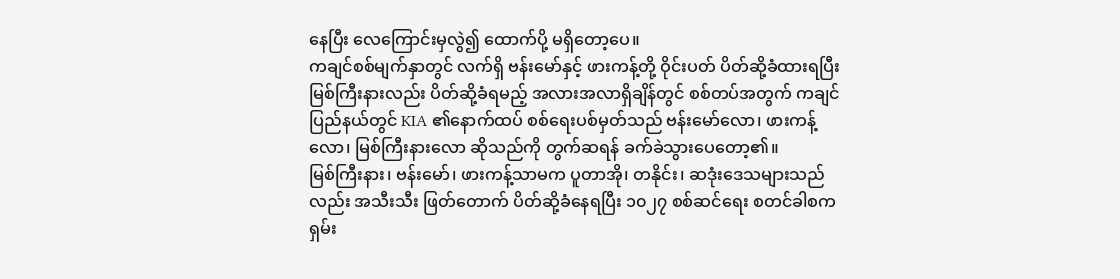နေပြီး လေကြောင်းမှလွဲ၍ ထောက်ပို့ မရှိတော့ပေ။
ကချင်စစ်မျက်နှာတွင် လက်ရှိ ဗန်းမော်နှင့် ဖားကန့်တို့ ဝိုင်းပတ် ပိတ်ဆို့ခံထားရပြီး မြစ်ကြီးနားလည်း ပိတ်ဆို့ခံရမည့် အလားအလာရှိချိန်တွင် စစ်တပ်အတွက် ကချင်ပြည်နယ်တွင် KIA ၏နောက်ထပ် စစ်ရေးပစ်မှတ်သည် ဗန်းမော်လော၊ ဖားကန့်လော၊ မြစ်ကြီးနားလော ဆိုသည်ကို တွက်ဆရန် ခက်ခဲသွားပေတော့၏။
မြစ်ကြီးနား၊ ဗန်းမော်၊ ဖားကန့်သာမက ပူတာအို၊ တနိုင်း၊ ဆဒုံးဒေသများသည်လည်း အသီးသီး ဖြတ်တောက် ပိတ်ဆို့ခံနေရပြီး ၁၀၂၇ စစ်ဆင်ရေး စတင်ခါစက ရှမ်း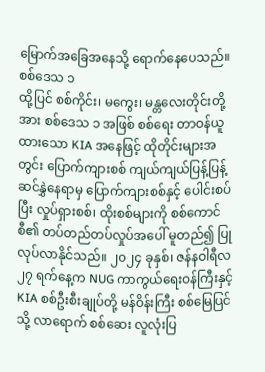မြောက်အခြေအနေသို့ ရောက်နေပေသည်။
စစ်ဒေသ ၁
ထို့ပြင် စစ်ကိုင်း၊ မကွေး၊ မန္တလေးတိုင်းတို့အား စစ်ဒေသ ၁ အဖြစ် စစ်ရေး တာဝန်ယူထားသော KIA အနေဖြင့် ထိုတိုင်းများအတွင်း ပြောက်ကျားစစ် ကျယ်ကျယ်ပြန့်ပြန့် ဆင်နွှဲနေရာမှ ပြောက်ကျားစစ်နှင့် ပေါင်းစပ်ပြီး လှုပ်ရှားစစ်၊ ထိုးစစ်များကို စစ်ကောင်စီ၏ တပ်တည်တပ်လှုပ်အပေါ် မူတည်၍ ပြုလုပ်လာနိုင်သည်။ ၂၀၂၄ ခုနှစ်၊ ဇန်နဝါရီလ ၂၇ ရက်နေ့က NUG ကာကွယ်ရေးဝန်ကြီးနှင့် KIA စစ်ဦးစီးချုပ်တို့ မန်ဝိန်းကြီး စစ်မြေပြင်သို့ လာရောက် စစ်ဆေး လူလုံးပြ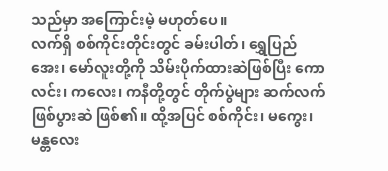သည်မှာ အကြောင်းမဲ့ မဟုတ်ပေ။
လက်ရှိ စစ်ကိုင်းတိုင်းတွင် ခမ်းပါတ်၊ ရွှေပြည်အေး၊ မော်လူးတို့ကို သိမ်းပိုက်ထားဆဲဖြစ်ပြီး ကောလင်း၊ ကလေး၊ ကနီတို့တွင် တိုက်ပွဲများ ဆက်လက်ဖြစ်ပွားဆဲ ဖြစ်၏။ ထို့အပြင် စစ်ကိုင်း၊ မကွေး၊ မန္တလေး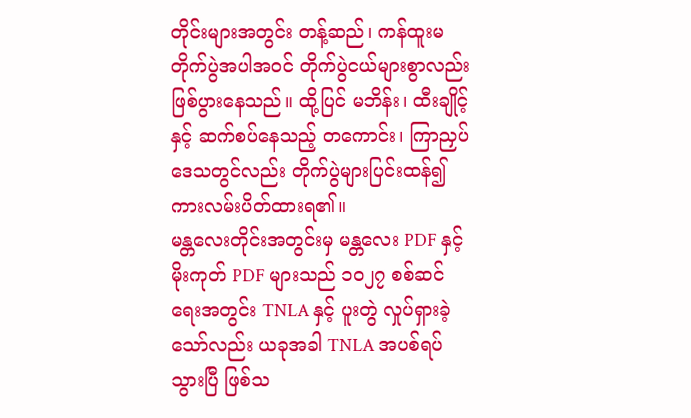တိုင်းများအတွင်း တန့်ဆည်၊ ကန်ထူးမတိုက်ပွဲအပါအဝင် တိုက်ပွဲငယ်များစွာလည်း ဖြစ်ပွားနေသည်။ ထို့ပြင် မဘိန်း၊ ထီးချိုင့်နှင့် ဆက်စပ်နေသည့် တကောင်း၊ ကြာညှပ်ဒေသတွင်လည်း တိုက်ပွဲများပြင်းထန်၍ ကားလမ်းပိတ်ထားရ၏။
မန္တလေးတိုင်းအတွင်းမှ မန္တလေး PDF နှင့် မိုးကုတ် PDF များသည် ၁၀၂၇ စစ်ဆင်ရေးအတွင်း TNLA နှင့် ပူးတွဲ လှုပ်ရှားခဲ့သော်လည်း ယခုအခါ TNLA အပစ်ရပ်သွားပြီ ဖြစ်သ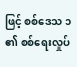ဖြင့် စစ်ဒေသ ၁ ၏ စစ်ရေးလှုပ်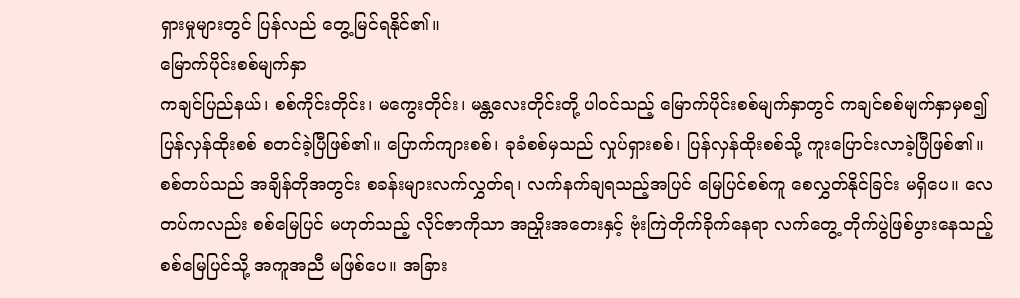ရှားမှုများတွင် ပြန်လည် တွေ့မြင်ရနိုင်၏။
မြောက်ပိုင်းစစ်မျက်နှာ
ကချင်ပြည်နယ်၊ စစ်ကိုင်းတိုင်း၊ မကွေးတိုင်း၊ မန္တလေးတိုင်းတို့ ပါဝင်သည့် မြောက်ပိုင်းစစ်မျက်နှာတွင် ကချင်စစ်မျက်နှာမှစ၍ ပြန်လှန်ထိုးစစ် စတင်ခဲ့ပြီဖြစ်၏။ ပြောက်ကျားစစ်၊ ခုခံစစ်မှသည် လှုပ်ရှားစစ်၊ ပြန်လှန်ထိုးစစ်သို့ ကူးပြောင်းလာခဲ့ပြီဖြစ်၏။ စစ်တပ်သည် အချိန်တိုအတွင်း စခန်းများလက်လွှတ်ရ၊ လက်နက်ချရသည့်အပြင် မြေပြင်စစ်ကူ စေလွှတ်နိုင်ခြင်း မရှိပေ။ လေတပ်ကလည်း စစ်မြေပြင် မဟုတ်သည့် လိုင်ဇာကိုသာ အညှိုးအတေးနှင့် ဗုံးကြဲတိုက်ခိုက်နေရာ လက်တွေ့ တိုက်ပွဲဖြစ်ပွားနေသည့် စစ်မြေပြင်သို့ အကူအညီ မဖြစ်ပေ။ အခြား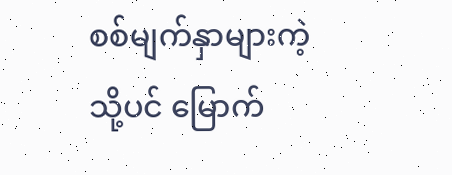စစ်မျက်နှာများကဲ့သို့ပင် မြောက်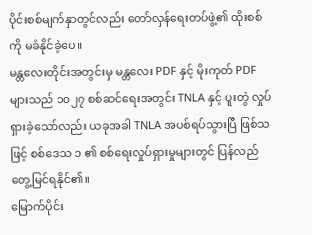ပိုင်းစစ်မျက်နှာတွင်လည်း တော်လှန်ရေးတပ်ဖွဲ့၏ ထိုးစစ်ကို မခံနိုင်ခဲ့ပေ။
မန္တလေးတိုင်းအတွင်းမှ မန္တလေး PDF နှင့် မိုးကုတ် PDF များသည် ၁၀၂၇ စစ်ဆင်ရေးအတွင်း TNLA နှင့် ပူးတွဲ လှုပ်ရှားခဲ့သော်လည်း ယခုအခါ TNLA အပစ်ရပ်သွားပြီ ဖြစ်သဖြင့် စစ်ဒေသ ၁ ၏ စစ်ရေးလှုပ်ရှားမှုများတွင် ပြန်လည် တွေ့မြင်ရနိုင်၏။
မြောက်ပိုင်း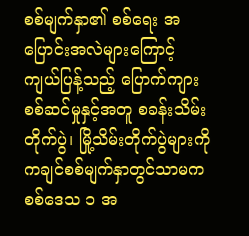စစ်မျက်နှာ၏ စစ်ရေး အပြောင်းအလဲများကြောင့် ကျယ်ပြန့်သည့် ပြောက်ကျားစစ်ဆင်မှုနှင့်အတူ စခန်းသိမ်းတိုက်ပွဲ၊ မြို့သိမ်းတိုက်ပွဲများကို ကချင်စစ်မျက်နှာတွင်သာမက စစ်ဒေသ ၁ အ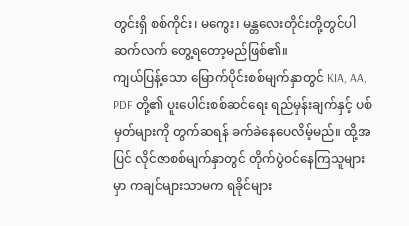တွင်းရှိ စစ်ကိုင်း၊ မကွေး၊ မန္တလေးတိုင်းတို့တွင်ပါ ဆက်လက် တွေ့ရတော့မည်ဖြစ်၏။
ကျယ်ပြန့်သော မြောက်ပိုင်းစစ်မျက်နှာတွင် KIA, AA, PDF တို့၏ ပူးပေါင်းစစ်ဆင်ရေး ရည်မှန်းချက်နှင့် ပစ်မှတ်များကို တွက်ဆရန် ခက်ခဲနေပေလိမ့်မည်။ ထို့အပြင် လိုင်ဇာစစ်မျက်နှာတွင် တိုက်ပွဲဝင်နေကြသူများမှာ ကချင်များသာမက ရခိုင်များ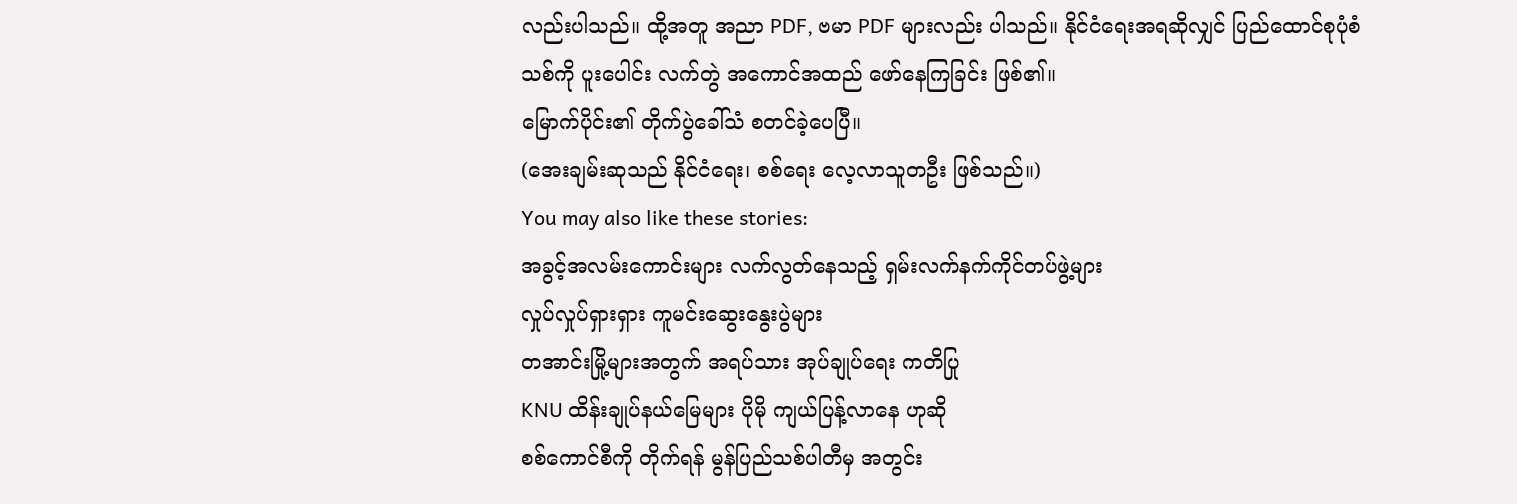လည်းပါသည်။ ထို့အတူ အညာ PDF, ဗမာ PDF များလည်း ပါသည်။ နိုင်ငံရေးအရဆိုလျှင် ပြည်ထောင်စုပုံစံသစ်ကို ပူးပေါင်း လက်တွဲ အကောင်အထည် ဖော်နေကြခြင်း ဖြစ်၏။
မြောက်ပိုင်း၏ တိုက်ပွဲခေါ်သံ စတင်ခဲ့ပေပြီ။
(အေးချမ်းဆုသည် နိုင်ငံရေး၊ စစ်ရေး လေ့လာသူတဦး ဖြစ်သည်။)
You may also like these stories:
အခွင့်အလမ်းကောင်းများ လက်လွတ်နေသည့် ရှမ်းလက်နက်ကိုင်တပ်ဖွဲ့များ
လှုပ်လှုပ်ရှားရှား ကူမင်းဆွေးနွေးပွဲများ
တအာင်းမြို့များအတွက် အရပ်သား အုပ်ချုပ်ရေး ကတိပြု
KNU ထိန်းချုပ်နယ်မြေများ ပိုမို ကျယ်ပြန့်လာနေ ဟုဆို
စစ်ကောင်စီကို တိုက်ရန် မွန်ပြည်သစ်ပါတီမှ အတွင်း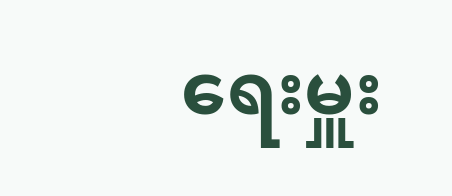ရေးမှူး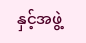နှင့်အဖွဲ့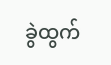ခွဲထွက်